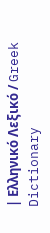| Ελληνικό Λεξικό / Greek Dictionary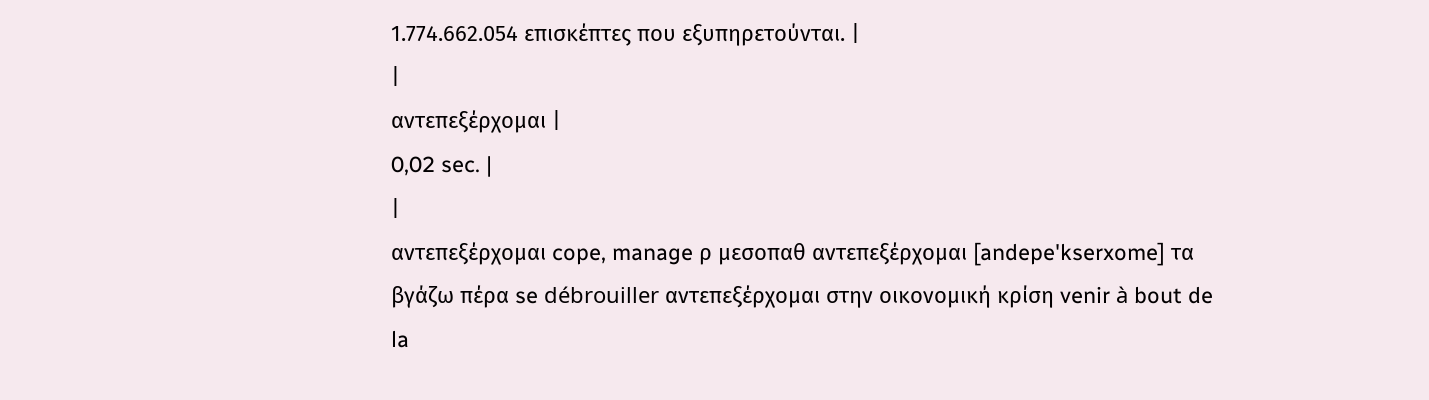1.774.662.054 επισκέπτες που εξυπηρετούνται. |
|
αντεπεξέρχομαι |
0,02 sec. |
|
αντεπεξέρχομαι cope, manage ρ μεσοπαθ αντεπεξέρχομαι [andepe'kserxome] τα βγάζω πέρα se débrouiller αντεπεξέρχομαι στην οικονομική κρίση venir à bout de la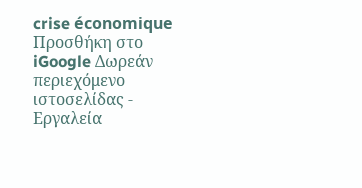crise économique Προσθήκη στο iGoogle Δωρεάν περιεχόμενο ιστοσελίδας - Εργαλεία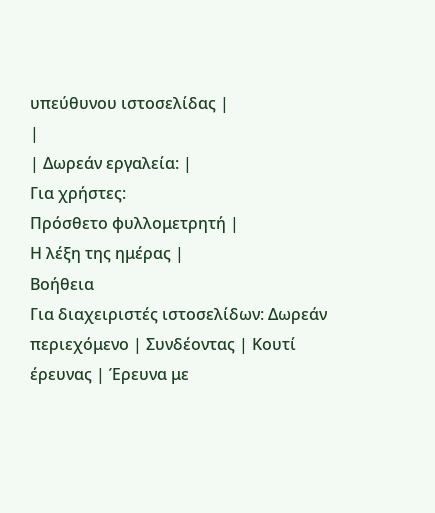υπεύθυνου ιστοσελίδας |
|
| Δωρεάν εργαλεία: |
Για χρήστες:
Πρόσθετο φυλλομετρητή |
Η λέξη της ημέρας |
Βοήθεια
Για διαχειριστές ιστοσελίδων: Δωρεάν περιεχόμενο | Συνδέοντας | Κουτί έρευνας | Έρευνα με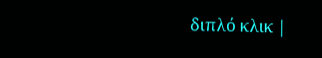διπλό κλικ |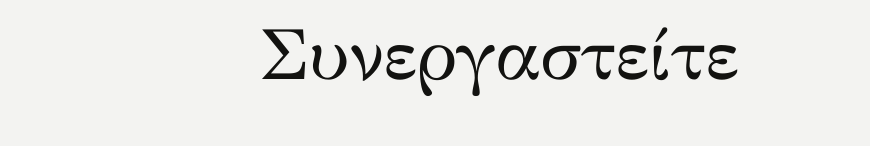Συνεργαστείτε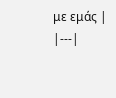με εμάς |
|---|